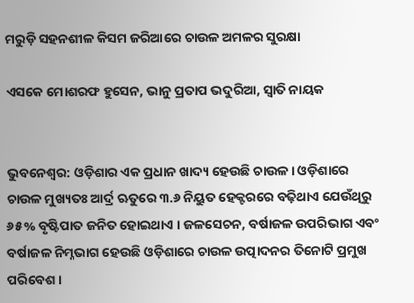ମରୁଡ଼ି ସହନଶୀଳ କିସମ ଜରିଆରେ ଚାଉଳ ଅମଳର ସୁରକ୍ଷା

ଏସକେ ମୋଶରଫ ହୁସେନ, ଭାନୁ ପ୍ରତାପ ଭଦୁରିଆ, ସ୍ୱାତି ନାୟକ


ଭୁବନେଶ୍ୱର: ଓଡ଼ିଶାର ଏକ ପ୍ରଧାନ ଖାଦ୍ୟ ହେଉଛି ଚାଉଳ । ଓଡ଼ିଶାରେ ଚାଉଳ ମୁଖ୍ୟତଃ ଆର୍ଦ୍ର ଋତୁରେ ୩.୬ ନିୟୁତ ହେକ୍ଟରରେ ବଢ଼ିଥାଏ ଯେଉଁଥିରୁ ୬୫% ବୃଷ୍ଟିପାତ ଜନିତ ହୋଇଥାଏ । ଜଳସେଚନ, ବର୍ଷାଜଳ ଉପରିଭାଗ ଏବଂ ବର୍ଷାଜଳ ନିମ୍ନଭାଗ ହେଉଛି ଓଡ଼ିଶାରେ ଚାଉଳ ଉତ୍ପାଦନର ତିନୋଟି ପ୍ରମୁଖ ପରିବେଶ ।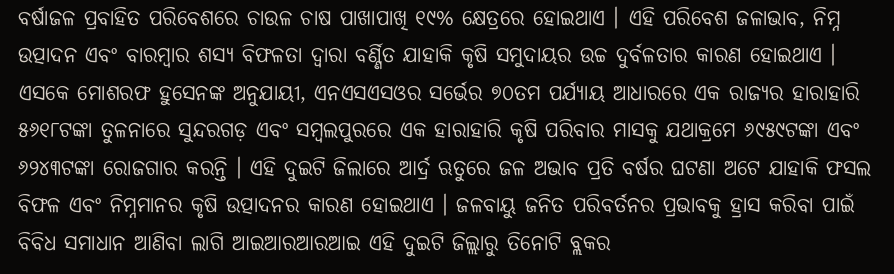ବର୍ଷାଜଳ ପ୍ରବାହିତ ପରିବେଶରେ ଚାଉଳ ଚାଷ ପାଖାପାଖି ୧୯% କ୍ଷେତ୍ରରେ ହୋଇଥାଏ । ଏହି ପରିବେଶ ଜଳାଭାବ, ନିମ୍ନ ଉତ୍ପାଦନ ଏବଂ ବାରମ୍ବାର ଶସ୍ୟ ବିଫଳତା ଦ୍ୱାରା ବର୍ଣ୍ଣିତ ଯାହାକି କୃଷି ସମୁଦାୟର ଉଚ୍ଚ ଦୁର୍ବଳତାର କାରଣ ହୋଇଥାଏ । ଏସକେ ମୋଶରଫ ହୁସେନଙ୍କ ଅନୁଯାୟୀ, ଏନଏସଏସଓର ସର୍ଭେର ୭୦ତମ ପର୍ଯ୍ୟାୟ ଆଧାରରେ ଏକ ରାଜ୍ୟର ହାରାହାରି ୫୬୧୮ଟଙ୍କା ତୁଳନାରେ ସୁନ୍ଦରଗଡ଼ ଏବଂ ସମ୍ବଲପୁରରେ ଏକ ହାରାହାରି କୃଷି ପରିବାର ମାସକୁ ଯଥାକ୍ରମେ ୬୯୫୯ଟଙ୍କା ଏବଂ ୬୨୪୩ଟଙ୍କା ରୋଜଗାର କରନ୍ତି । ଏହି ଦୁଇଟି ଜିଲାରେ ଆର୍ଦ୍ର ଋତୁରେ ଜଳ ଅଭାବ ପ୍ରତି ବର୍ଷର ଘଟଣା ଅଟେ ଯାହାକି ଫସଲ ବିଫଳ ଏବଂ ନିମ୍ନମାନର କୃଷି ଉତ୍ପାଦନର କାରଣ ହୋଇଥାଏ । ଜଳବାୟୁ ଜନିତ ପରିବର୍ତନର ପ୍ରଭାବକୁ ହ୍ରାସ କରିବା ପାଇଁ ବିବିଧ ସମାଧାନ ଆଣିବା ଲାଗି ଆଇଆରଆରଆଇ ଏହି ଦୁଇଟି ଜିଲ୍ଲାରୁ ତିନୋଟି ବ୍ଲକର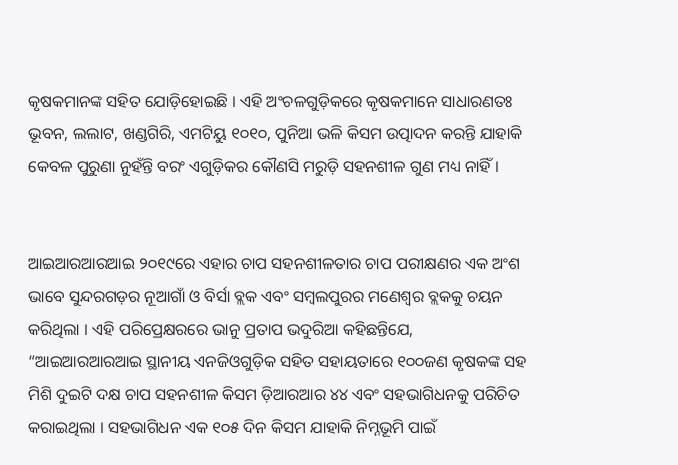କୃଷକମାନଙ୍କ ସହିତ ଯୋଡ଼ିହୋଇଛି । ଏହି ଅଂଚଳଗୁଡ଼ିକରେ କୃଷକମାନେ ସାଧାରଣତଃ ଭୂବନ, ଲଲାଟ, ଖଣ୍ଡଗିରି, ଏମଟିୟୁ ୧୦୧୦, ପୁନିଆ ଭଳି କିସମ ଉତ୍ପାଦନ କରନ୍ତି ଯାହାକି କେବଳ ପୁରୁଣା ନୁହଁନ୍ତି ବରଂ ଏଗୁଡ଼ିକର କୌଣସି ମରୁଡ଼ି ସହନଶୀଳ ଗୁଣ ମଧ୍ୟ ନାହିଁ ।


ଆଇଆରଆରଆଇ ୨୦୧୯ରେ ଏହାର ଚାପ ସହନଶୀଳତାର ଚାପ ପରୀକ୍ଷଣର ଏକ ଅଂଶ ଭାବେ ସୁନ୍ଦରଗଡ଼ର ନୂଆଗାଁ ଓ ବିର୍ସା ବ୍ଲକ ଏବଂ ସମ୍ବଲପୁରର ମଣେଶ୍ୱର ବ୍ଲକକୁ ଚୟନ କରିଥିଲା । ଏହି ପରିପ୍ରେକ୍ଷରରେ ଭାନୁ ପ୍ରତାପ ଭଦୁରିଆ କହିଛନ୍ତିଯେ, “ଆଇଆରଆରଆଇ ସ୍ଥାନୀୟ ଏନଜିଓଗୁଡ଼ିକ ସହିତ ସହାୟତାରେ ୧୦୦ଜଣ କୃଷକଙ୍କ ସହ ମିଶି ଦୁଇଟି ଦକ୍ଷ ଚାପ ସହନଶୀଳ କିସମ ଡ଼ିଆରଆର ୪୪ ଏବଂ ସହଭାଗିଧନକୁ ପରିଚିତ କରାଇଥିଲା । ସହଭାଗିଧନ ଏକ ୧୦୫ ଦିନ କିସମ ଯାହାକି ନିମ୍ନଭୂମି ପାଇଁ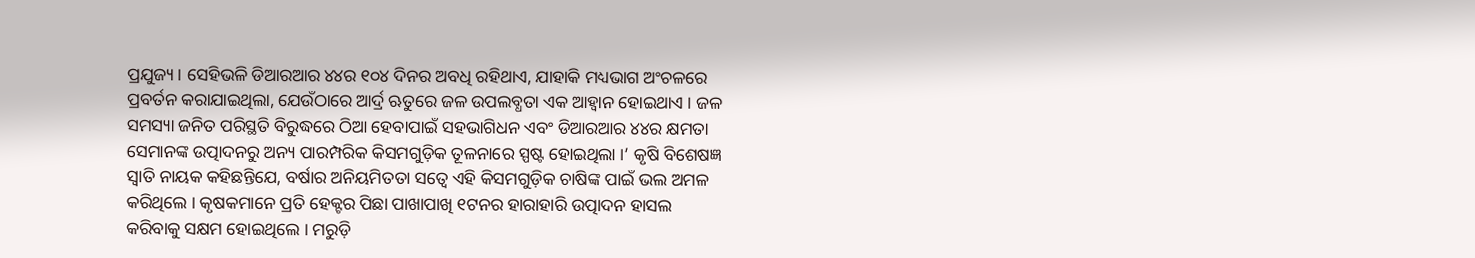ପ୍ରଯୁଜ୍ୟ । ସେହିଭଳି ଡିଆରଆର ୪୪ର ୧୦୪ ଦିନର ଅବଧି ରହିଥାଏ, ଯାହାକି ମଧ୍ୟଭାଗ ଅଂଚଳରେ ପ୍ରବର୍ତନ କରାଯାଇଥିଲା, ଯେଉଁଠାରେ ଆର୍ଦ୍ର ଋତୁରେ ଜଳ ଉପଲବ୍ଧତା ଏକ ଆହ୍ୱାନ ହୋଇଥାଏ । ଜଳ ସମସ୍ୟା ଜନିତ ପରିସ୍ଥତି ବିରୁଦ୍ଧରେ ଠିଆ ହେବାପାଇଁ ସହଭାଗିଧନ ଏବଂ ଡିଆରଆର ୪୪ର କ୍ଷମତା ସେମାନଙ୍କ ଉତ୍ପାଦନରୁ ଅନ୍ୟ ପାରମ୍ପରିକ କିସମଗୁଡ଼ିକ ତୂଳନାରେ ସ୍ପଷ୍ଟ ହୋଇଥିଲା ।’ କୃଷି ବିଶେଷଜ୍ଞ ସ୍ୱାତି ନାୟକ କହିଛନ୍ତିଯେ, ବର୍ଷାର ଅନିୟମିତତା ସତ୍ୱେ ଏହି କିସମଗୁଡ଼ିକ ଚାଷିଙ୍କ ପାଇଁ ଭଲ ଅମଳ କରିଥିଲେ । କୃଷକମାନେ ପ୍ରତି ହେକ୍ଟର ପିଛା ପାଖାପାଖି ୧ଟନର ହାରାହାରି ଉତ୍ପାଦନ ହାସଲ କରିବାକୁ ସକ୍ଷମ ହୋଇଥିଲେ । ମରୁଡ଼ି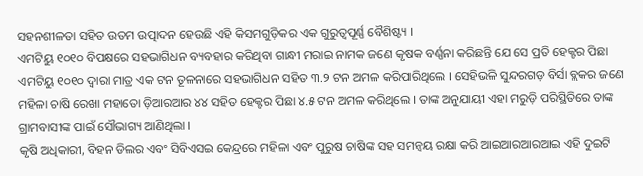ସହନଶୀଳତା ସହିତ ଉତମ ଉତ୍ପାଦନ ହେଉଛି ଏହି କିସମଗୁଡ଼ିକର ଏକ ଗୁରୁତ୍ୱପୂର୍ଣ୍ଣ ବୈଶିଷ୍ଟ୍ୟ ।
ଏମଟିୟୁ ୧୦୧୦ ବିପକ୍ଷରେ ସହଭାଗିଧନ ବ୍ୟବହାର କରିଥିବା ଗାନ୍ଧୀ ମରାଇ ନାମକ ଜଣେ କୃଷକ ବର୍ଣ୍ଣନା କରିଛନ୍ତି ଯେ ସେ ପ୍ରତି ହେକ୍ଟର ପିଛା ଏମଟିୟୁ ୧୦୧୦ ଦ୍ୱାରା ମାତ୍ର ଏକ ଟନ ତୂଳନାରେ ସହଭାଗିଧନ ସହିତ ୩.୨ ଟନ ଅମଳ କରିପାରିଥିଲେ । ସେହିଭଳି ସୁନ୍ଦରଗଡ଼ ବିର୍ସା ବ୍ଲକର ଜଣେ ମହିଳା ଚାଷି ରେଖା ମହାତୋ ଡ଼ିଆରଆର ୪୪ ସହିତ ହେକ୍ଟର ପିଛା ୪.୫ ଟନ ଅମଳ କରିଥିଲେ । ତାଙ୍କ ଅନୁଯାୟୀ ଏହା ମରୁଡ଼ି ପରିସ୍ଥିତିରେ ତାଙ୍କ ଗ୍ରାମବାସୀଙ୍କ ପାଇଁ ସୌଭାଗ୍ୟ ଆଣିଥିଲା ।
କୃଷି ଅଧିକାରୀ, ବିହନ ଡିଲର ଏବଂ ସିବିଏସଇ କେନ୍ଦ୍ରରେ ମହିଳା ଏବଂ ପୁରୁଷ ଚାଷିଙ୍କ ସହ ସମନ୍ୱୟ ରକ୍ଷା କରି ଆଇଆରଆରଆଇ ଏହି ଦୁଇଟି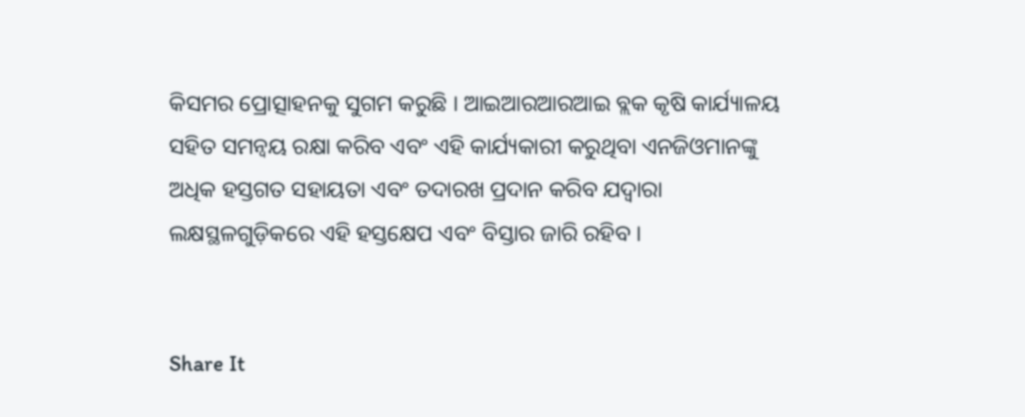କିସମର ପ୍ରୋତ୍ସାହନକୁ ସୁଗମ କରୁଛି । ଆଇଆରଆରଆଇ ବ୍ଲକ କୃଷି କାର୍ଯ୍ୟାଳୟ ସହିତ ସମନ୍ୱୟ ରକ୍ଷା କରିବ ଏବଂ ଏହି କାର୍ଯ୍ୟକାରୀ କରୁଥିବା ଏନଜିଓମାନଙ୍କୁ ଅଧିକ ହସ୍ତଗତ ସହାୟତା ଏବଂ ତଦାରଖ ପ୍ରଦାନ କରିବ ଯଦ୍ୱାରା ଲକ୍ଷସ୍ଥଳଗୁଡ଼ିକରେ ଏହି ହସ୍ତକ୍ଷେପ ଏବଂ ବିସ୍ତାର ଜାରି ରହିବ ।


Share It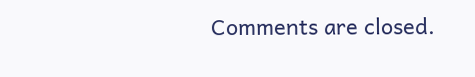Comments are closed.